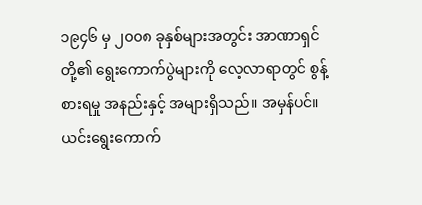၁၉၄၆ မှ ၂၀၀၈ ခုနှစ်များအတွင်း အာဏာရှင်တို့၏ ရွေးကောက်ပွဲများကို လေ့လာရာတွင် စွန့်စားရမှု အနည်းနှင့် အများရှိသည်။ အမှန်ပင်။ ယင်းရွေးကောက်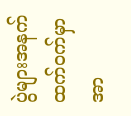ပွဲများအနက် ထက်ဝက်မှာ အာ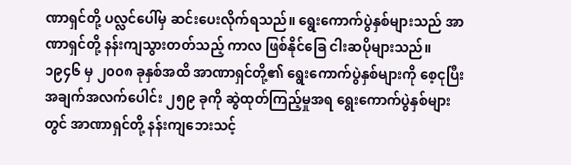ဏာရှင်တို့ ပလ္လင်ပေါ်မှ ဆင်းပေးလိုက်ရသည်။ ရွေးကောက်ပွဲနှစ်များသည် အာဏာရှင်တို့ နန်းကျသွားတတ်သည့် ကာလ ဖြစ်နိုင်ခြေ ငါးဆပိုများသည်။
၁၉၄၆ မှ ၂၀၀၈ ခုနှစ်အထိ အာဏာရှင်တို့၏ ရွေးကောက်ပွဲနှစ်များကို စေ့ငုပြီး အချက်အလက်ပေါင်း ၂၅၉ ခုကို ဆွဲထုတ်ကြည့်မှုအရ ရွေးကောက်ပွဲနှစ်များတွင် အာဏာရှင်တို့ နန်းကျဘေးသင့်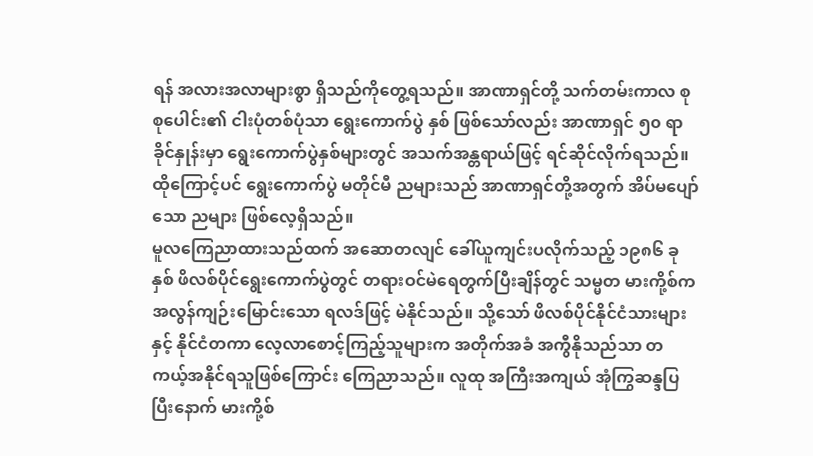ရန် အလားအလာများစွာ ရှိသည်ကိုတွေ့ရသည်။ အာဏာရှင်တို့ သက်တမ်းကာလ စုစုပေါင်း၏ ငါးပုံတစ်ပုံသာ ရွေးကောက်ပွဲ နှစ် ဖြစ်သော်လည်း အာဏာရှင် ၅၀ ရာခိုင်နှုန်းမှာ ရွေးကောက်ပွဲနှစ်များတွင် အသက်အန္တရာယ်ဖြင့် ရင်ဆိုင်လိုက်ရသည်။
ထိုကြောင့်ပင် ရွေးကောက်ပွဲ မတိုင်မီ ညများသည် အာဏာရှင်တို့အတွက် အိပ်မပျော်သော ညများ ဖြစ်လေ့ရှိသည်။
မူလကြေညာထားသည်ထက် အဆောတလျင် ခေါ်ယူကျင်းပလိုက်သည့် ၁၉၈၆ ခုနှစ် ဖိလစ်ပိုင်ရွေးကောက်ပွဲတွင် တရားဝင်မဲရေတွက်ပြီးချိန်တွင် သမ္မတ မားကို့စ်က အလွန်ကျဉ်းမြောင်းသော ရလဒ်ဖြင့် မဲနိုင်သည်။ သို့သော် ဖိလစ်ပိုင်နိုင်ငံသားများနှင့် နိုင်ငံတကာ လေ့လာစောင့်ကြည့်သူများက အတိုက်အခံ အကွီနိုသည်သာ တကယ့်အနိုင်ရသူဖြစ်ကြောင်း ကြေညာသည်။ လူထု အကြီးအကျယ် အုံကြွဆန္ဒပြပြီးနောက် မားကို့စ်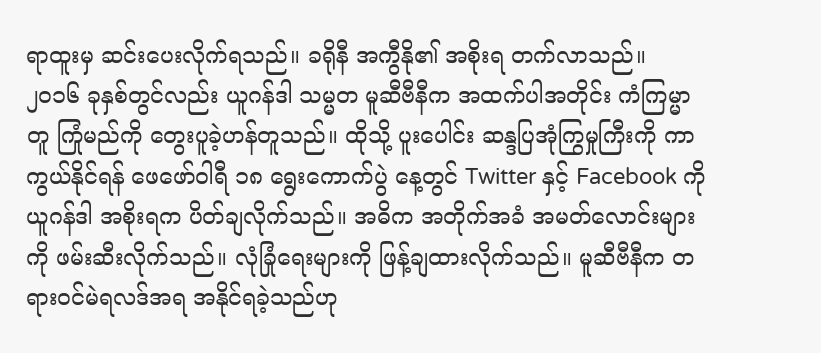ရာထူးမှ ဆင်းပေးလိုက်ရသည်။ ခရိုနီ အကွီနို၏ အစိုးရ တက်လာသည်။
၂၀၁၆ ခုနှစ်တွင်လည်း ယူဂန်ဒါ သမ္မတ မူဆီဗီနီက အထက်ပါအတိုင်း ကံကြမ္မာတူ ကြုံမည်ကို တွေးပူခဲ့ဟန်တူသည်။ ထိုသို့ ပူးပေါင်း ဆန္ဒပြအုံကြွမှုကြီးကို ကာကွယ်နိုင်ရန် ဖေဖော်ဝါရီ ၁၈ ရွေးကောက်ပွဲ နေ့တွင် Twitter နှင့် Facebook ကို ယူဂန်ဒါ အစိုးရက ပိတ်ချလိုက်သည်။ အဓိက အတိုက်အခံ အမတ်လောင်းများကို ဖမ်းဆီးလိုက်သည်။ လုံခြုံရေးများကို ဖြန့်ချထားလိုက်သည်။ မူဆီဗီနီက တရားဝင်မဲရလဒ်အရ အနိုင်ရခဲ့သည်ဟု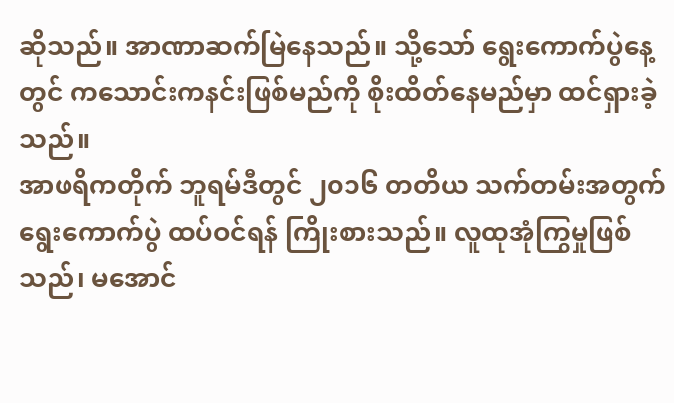ဆိုသည်။ အာဏာဆက်မြဲနေသည်။ သို့သော် ရွေးကောက်ပွဲနေ့တွင် ကသောင်းကနင်းဖြစ်မည်ကို စိုးထိတ်နေမည်မှာ ထင်ရှားခဲ့သည်။
အာဖရိကတိုက် ဘူရမ်ဒီတွင် ၂၀၁၆ တတိယ သက်တမ်းအတွက် ရွေးကောက်ပွဲ ထပ်ဝင်ရန် ကြိုးစားသည်။ လူထုအုံကြွမှုဖြစ်သည်၊ မအောင်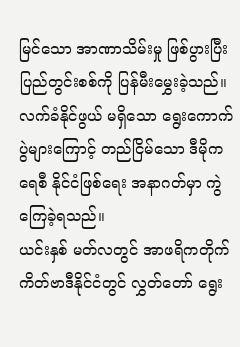မြင်သော အာဏာသိမ်းမှု ဖြစ်ပွားပြီး ပြည်တွင်းစစ်ကို ပြန်မီးမွှေးခဲ့သည်။ လက်ခံနိုင်ဖွယ် မရှိသော ရွေးကောက်ပွဲများကြောင့် တည်ငြိမ်သော ဒီမိုကရေစီ နိုင်ငံဖြစ်ရေး အနာဂတ်မှာ ကွဲကြေခဲ့ရသည်။
ယင်းနှစ် မတ်လတွင် အာဖရိကတိုက် ကိတ်ဗာဒီနိုင်ငံတွင် လွှတ်တော် ရွေး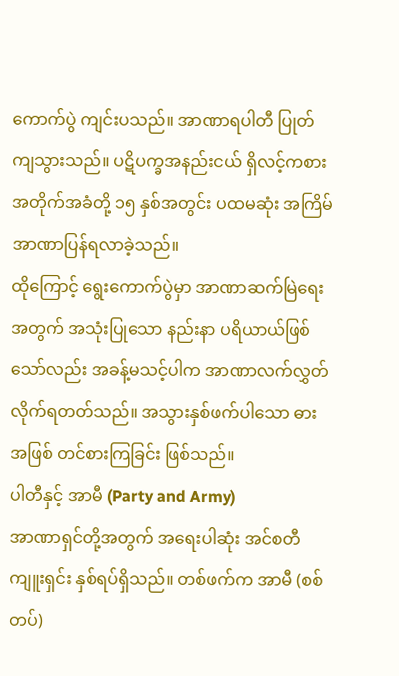ကောက်ပွဲ ကျင်းပသည်။ အာဏာရပါတီ ပြုတ်ကျသွားသည်။ ပဋိပက္ခအနည်းငယ် ရှိလင့်ကစား အတိုက်အခံတို့ ၁၅ နှစ်အတွင်း ပထမဆုံး အကြိမ် အာဏာပြန်ရလာခဲ့သည်။
ထိုကြောင့် ရွေးကောက်ပွဲမှာ အာဏာဆက်မြဲရေးအတွက် အသုံးပြုသော နည်းနာ ပရိယာယ်ဖြစ်သော်လည်း အခန့်မသင့်ပါက အာဏာလက်လွှတ်လိုက်ရတတ်သည်။ အသွားနှစ်ဖက်ပါသော ဓားအဖြစ် တင်စားကြခြင်း ဖြစ်သည်။
ပါတီနှင့် အာမီ (Party and Army)
အာဏာရှင်တို့အတွက် အရေးပါဆုံး အင်စတီကျူးရှင်း နှစ်ရပ်ရှိသည်။ တစ်ဖက်က အာမီ (စစ်တပ်)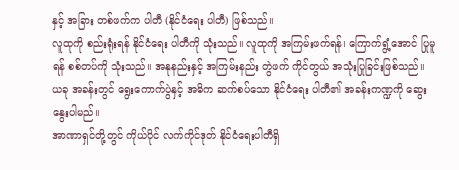နှင့် အခြား တစ်ဖက်က ပါတီ (နိုင်ငံရေး ပါတီ) ဖြစ်သည်။
လူထုကို စည်းရုံးရန် နိုင်ငံရေး ပါတီကို သုံးသည်။ လူထုကို အကြမ်းဖက်ရန်၊ ကြောက်ရွံ့အောင် ပြုမူရန် စစ်တပ်ကို သုံးသည်။ အနုနည်းနှင့် အကြမ်းနည်း တွဲဖက် ကိုင်တွယ် အသုံးပြုခြင်းဖြစ်သည်။
ယခု အခန်းတွင် ရွေးကောက်ပွဲနှင့် အဓိက ဆက်စပ်သော နိုင်ငံရေး ပါတီ၏ အခန်းကဏ္ဍကို ဆွေးနွေးပါမည်။
အာဏာရှင်တို့တွင် ကိုယ်ပိုင် လက်ကိုင်ဒုတ် နိုင်ငံရေးပါတီရှိ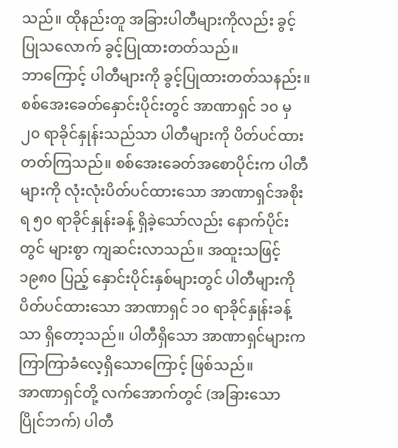သည်။ ထိုနည်းတူ အခြားပါတီများကိုလည်း ခွင့်ပြုသလောက် ခွင့်ပြုထားတတ်သည်။
ဘာကြောင့် ပါတီများကို ခွင့်ပြုထားတတ်သနည်း။
စစ်အေးခေတ်နှောင်းပိုင်းတွင် အာဏာရှင် ၁၀ မှ ၂၀ ရာခိုင်နှုန်းသည်သာ ပါတီများကို ပိတ်ပင်ထားတတ်ကြသည်။ စစ်အေးခေတ်အစောပိုင်းက ပါတီများကို လုံးလုံးပိတ်ပင်ထားသော အာဏာရှင်အစိုးရ ၅၀ ရာခိုင်နှုန်းခန့် ရှိခဲ့သော်လည်း နောက်ပိုင်းတွင် များစွာ ကျဆင်းလာသည်။ အထူးသဖြင့် ၁၉၈၀ ပြည့် နှောင်းပိုင်းနှစ်များတွင် ပါတီများကို ပိတ်ပင်ထားသော အာဏာရှင် ၁၀ ရာခိုင်နှုန်းခန့်သာ ရှိတော့သည်။ ပါတီရှိသော အာဏာရှင်များက ကြာကြာခံလေ့ရှိသောကြောင့် ဖြစ်သည်။
အာဏာရှင်တို့ လက်အောက်တွင် (အခြားသော ပြိုင်ဘက်) ပါတီ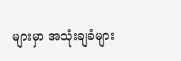များမှာ အသုံးချခံများ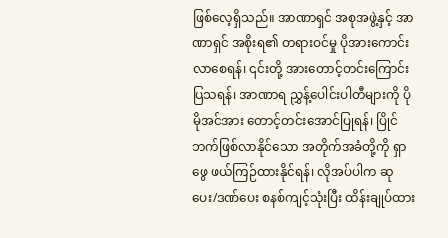ဖြစ်လေ့ရှိသည်။ အာဏာရှင် အစုအဖွဲ့နှင့် အာဏာရှင် အစိုးရ၏ တရားဝင်မှု ပိုအားကောင်းလာစေရန်၊ ၎င်းတို့ အားတောင့်တင်းကြောင်း ပြသရန်၊ အာဏာရ ညွှန့်ပေါင်းပါတီများကို ပိုမိုအင်အား တောင့်တင်းအောင်ပြုရန်၊ ပြိုင်ဘက်ဖြစ်လာနိုင်သော အတိုက်အခံတို့ကို ရှာဖွေ ဖယ်ကြဉ်ထားနိုင်ရန်၊ လိုအပ်ပါက ဆုပေး/ဒဏ်ပေး စနစ်ကျင့်သုံးပြီး ထိန်းချုပ်ထား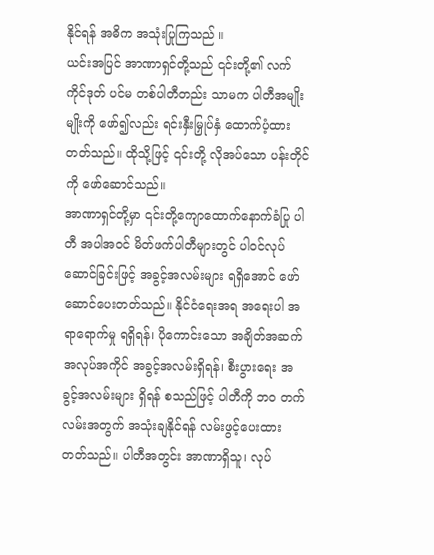နိုင်ရန် အဓိက အသုံးပြုကြသည် ။
ယင်းအပြင် အာဏာရှင်တို့သည် ၎င်းတို့၏ လက်ကိုင်ဒုတ် ပင်မ တစ်ပါတီတည်း သာမက ပါတီအမျိုးမျိုးကို ဖော်၍လည်း ရင်းနှီးမြှုပ်နှံ ထောက်ပံ့ထားတတ်သည်။ ထိုသို့ဖြင့် ၎င်းတို့ လိုအပ်သော ပန်းတိုင် ကို ဖော်ဆောင်သည်။
အာဏာရှင်တို့မှာ ၎င်းတို့ကျောထောက်နောက်ခံပြု ပါတီ အပါအဝင် မိတ်ဖက်ပါတီများတွင် ပါဝင်လုပ်ဆောင်ခြင်းဖြင့် အခွင့်အလမ်းများ ရရှိအောင် ဖော်ဆောင်ပေးတတ်သည်။ နိုင်ငံရေးအရ အရေးပါ အရာရောက်မှု ရရှိရန်၊ ပိုကောင်းသော အချိတ်အဆက် အလုပ်အကိုင် အခွင့်အလမ်းရှိရန်၊ စီးပွားရေး အခွင့်အလမ်းများ ရှိရန် စသည်ဖြင့် ပါတီကို ဘ၀ တက်လမ်းအတွက် အသုံးချနိုင်ရန် လမ်းဖွင့်ပေးထားတတ်သည်။ ပါတီအတွင်း အာဏာရှိသူ၊ လုပ်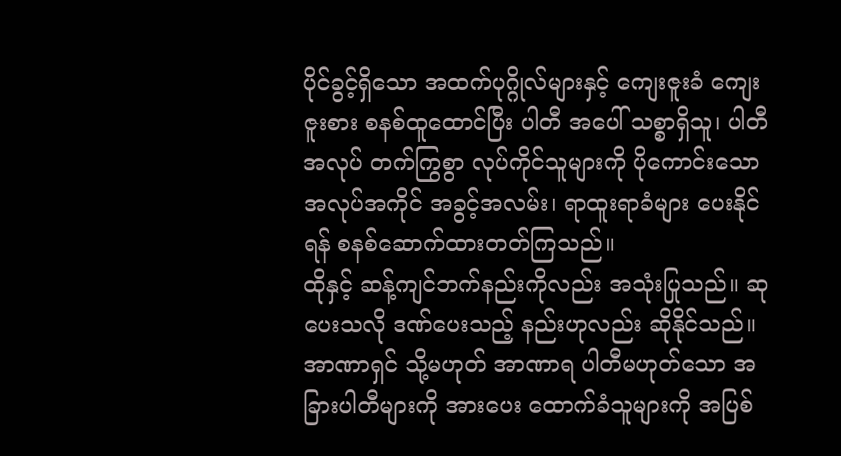ပိုင်ခွင့်ရှိသော အထက်ပုဂ္ဂိုလ်များနှင့် ကျေးဇူးခံ ကျေးဇူးစား စနစ်ထူထောင်ပြီး ပါတီ အပေါ် သစ္စာရှိသူ၊ ပါတီ အလုပ် တက်ကြွစွာ လုပ်ကိုင်သူများကို ပိုကောင်းသော အလုပ်အကိုင် အခွင့်အလမ်း၊ ရာထူးရာခံများ ပေးနိုင်ရန် စနစ်ဆောက်ထားတတ်ကြသည်။
ထိုနှင့် ဆန့်ကျင်ဘက်နည်းကိုလည်း အသုံးပြုသည်။ ဆုပေးသလို ဒဏ်ပေးသည့် နည်းဟုလည်း ဆိုနိုင်သည်။ အာဏာရှင် သို့မဟုတ် အာဏာရ ပါတီမဟုတ်သော အခြားပါတီများကို အားပေး ထောက်ခံသူများကို အပြစ်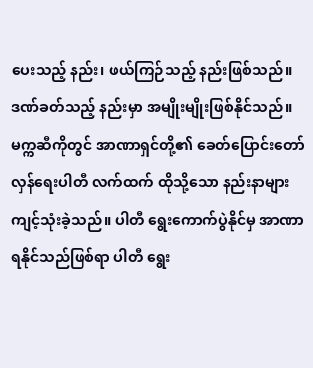ပေးသည့် နည်း၊ ဖယ်ကြဉ်သည့် နည်းဖြစ်သည်။ ဒဏ်ခတ်သည့် နည်းမှာ အမျိုးမျိုးဖြစ်နိုင်သည်။
မက္ကဆီကိုတွင် အာဏာရှင်တို့၏ ခေတ်ပြောင်းတော်လှန်ရေးပါတီ လက်ထက် ထိုသို့သော နည်းနာများ ကျင့်သုံးခဲ့သည်။ ပါတီ ရွေးကောက်ပွဲနိုင်မှ အာဏာရနိုင်သည်ဖြစ်ရာ ပါတီ ရွေး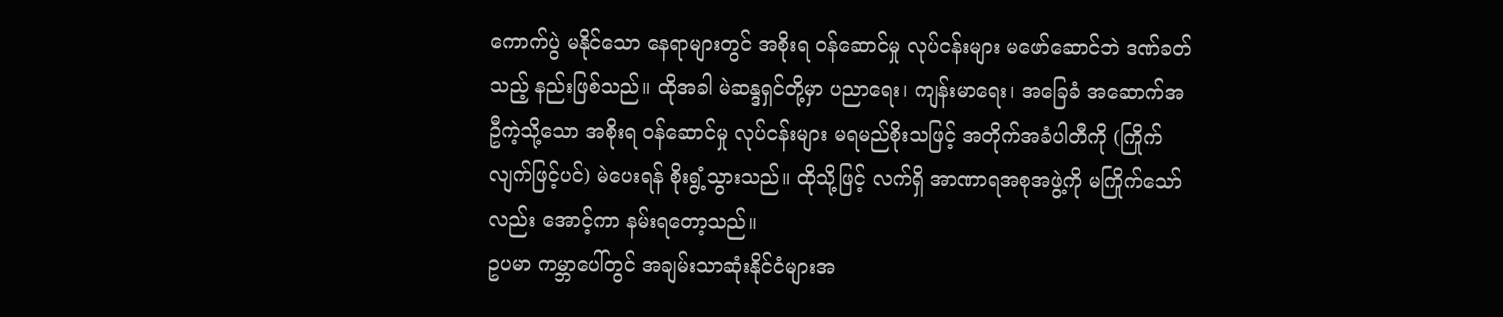ကောက်ပွဲ မနိုင်သော နေရာများတွင် အစိုးရ ဝန်ဆောင်မှု လုပ်ငန်းများ မဖော်ဆောင်ဘဲ ဒဏ်ခတ်သည့် နည်းဖြစ်သည်။ ထိုအခါ မဲဆန္ဒရှင်တို့မှာ ပညာရေး၊ ကျန်းမာရေး၊ အခြေခံ အဆောက်အဦကဲ့သို့သော အစိုးရ ဝန်ဆောင်မှု လုပ်ငန်းများ မရမည်စိုးသဖြင့် အတိုက်အခံပါတီကို (ကြိုက်လျက်ဖြင့်ပင်) မဲပေးရန် စိုးရွံ့သွားသည်။ ထိုသို့ဖြင့် လက်ရှိ အာဏာရအစုအဖွဲ့ကို မကြိုက်သော်လည်း အောင့်ကာ နမ်းရတော့သည်။
ဥပမာ ကမ္ဘာပေါ်တွင် အချမ်းသာဆုံးနိုင်ငံများအ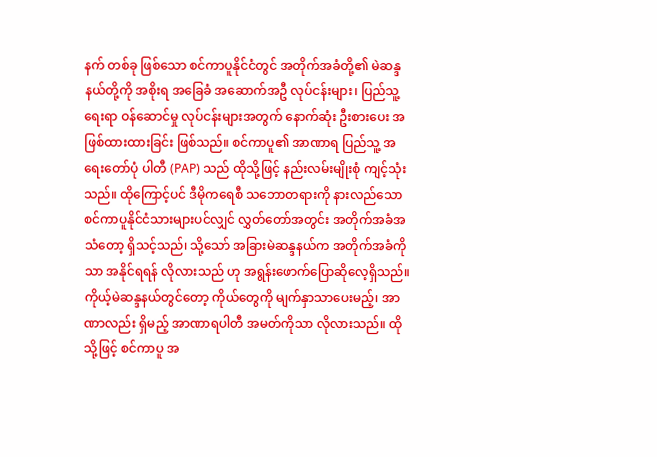နက် တစ်ခု ဖြစ်သော စင်ကာပူနိုင်ငံတွင် အတိုက်အခံတို့၏ မဲဆန္ဒနယ်တို့ကို အစိုးရ အခြေခံ အဆောက်အဦ လုပ်ငန်းများ၊ ပြည်သူ့ရေးရာ ဝန်ဆောင်မှု လုပ်ငန်းများအတွက် နောက်ဆုံး ဦးစားပေး အဖြစ်ထားထားခြင်း ဖြစ်သည်။ စင်ကာပူ၏ အာဏာရ ပြည်သူ့ အရေးတော်ပုံ ပါတီ (PAP) သည် ထိုသို့ဖြင့် နည်းလမ်းမျိုးစုံ ကျင့်သုံးသည်။ ထိုကြောင့်ပင် ဒီမိုကရေစီ သဘောတရားကို နားလည်သော စင်ကာပူနိုင်ငံသားများပင်လျှင် လွှတ်တော်အတွင်း အတိုက်အခံအသံတော့ ရှိသင့်သည်၊ သို့သော် အခြားမဲဆန္ဒနယ်က အတိုက်အခံကိုသာ အနိုင်ရရန် လိုလားသည် ဟု အရွန်းဖောက်ပြောဆိုလေ့ရှိသည်။ ကိုယ့်မဲဆန္ဒနယ်တွင်တော့ ကိုယ်တွေကို မျက်နှာသာပေးမည့်၊ အာဏာလည်း ရှိမည့် အာဏာရပါတီ အမတ်ကိုသာ လိုလားသည်။ ထိုသို့ဖြင့် စင်ကာပူ အ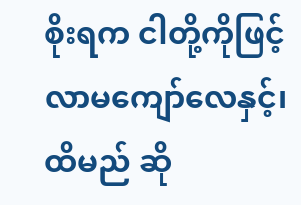စိုးရက ငါတို့ကိုဖြင့် လာမကျော်လေနှင့်၊ ထိမည် ဆို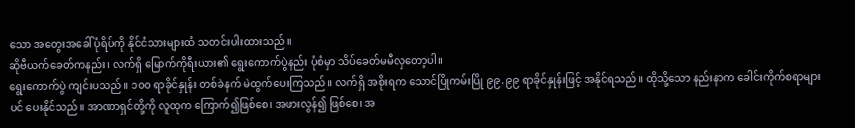သော အတွေးအခေါ်ပုံရိပ်ကို နိုင်ငံသားများထံ သတင်းပါးထားသည်။
ဆိုဗီယက်ခေတ်ကနည်း၊ လက်ရှိ မြောက်ကိုရီးယား၏ ရွေးကောက်ပွဲနည်း ပုံစံမှာ သိပ်ခေတ်မမီလှတော့ပါ။
ရွေးကောက်ပွဲ ကျင်းပသည်။ ၁၀၀ ရာခိုင်နှုန်း တစ်ခဲနက် မဲထွက်ပေးကြသည်။ လက်ရှိ အစိုးရက သောင်ပြိုကမ်းပြို ၉၉.၉၉ ရာခိုင်နှုန်းဖြင့် အနိုင်ရသည်။ ထိုသို့သော နည်းနာက ခေါင်းကိုက်စရာများပင် ပေးနိုင်သည်။ အာဏာရှင်တို့ကို လူထုက ကြောက်၍ဖြစ်စေ၊ အဖားလွန်၍ ဖြစ်စေ၊ အ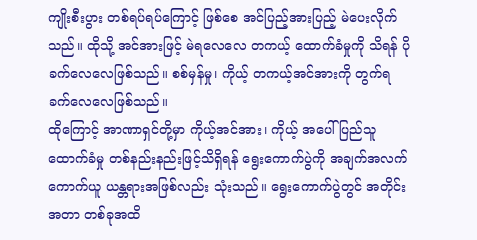ကျိုးစီးပွား တစ်ရပ်ရပ်ကြောင့် ဖြစ်စေ အင်ပြည့်အားပြည့် မဲပေးလိုက်သည်။ ထိုသို့ အင်အားဖြင့် မဲရလေလေ တကယ့် ထောက်ခံမှုကို သိရန် ပိုခက်လေလေဖြစ်သည်။ စစ်မှန်မှု၊ ကိုယ့် တကယ့်အင်အားကို တွက်ရ ခက်လေလေဖြစ်သည်။
ထိုကြောင့် အာဏာရှင်တို့မှာ ကိုယ့်အင်အား၊ ကိုယ့် အပေါ် ပြည်သူ ထောက်ခံမှု တစ်နည်းနည်းဖြင့်သိရှိရန် ရွေးကောက်ပွဲကို အချက်အလက် ကောက်ယူ ယန္တရားအဖြစ်လည်း သုံးသည်။ ရွေးကောက်ပွဲတွင် အတိုင်းအတာ တစ်ခုအထိ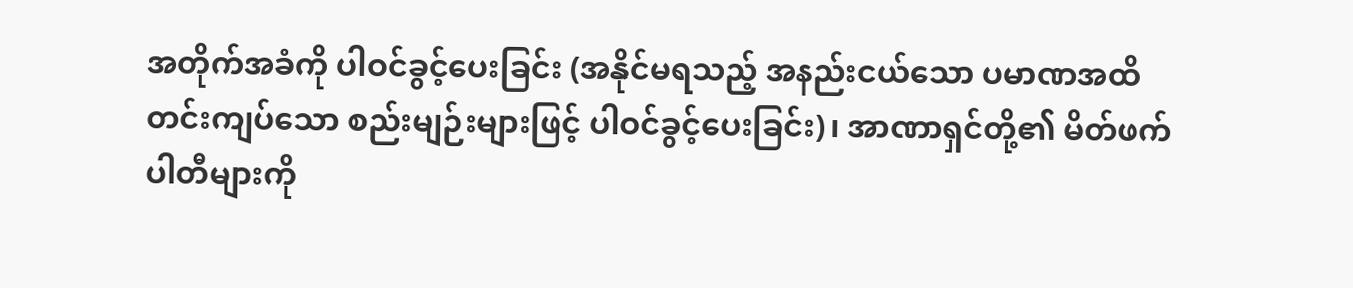အတိုက်အခံကို ပါဝင်ခွင့်ပေးခြင်း (အနိုင်မရသည့် အနည်းငယ်သော ပမာဏအထိ တင်းကျပ်သော စည်းမျဉ်းများဖြင့် ပါဝင်ခွင့်ပေးခြင်း)၊ အာဏာရှင်တို့၏ မိတ်ဖက်ပါတီများကို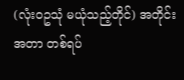(လုံး၀ဥသုံ မယုံသည့်တိုင်) အတိုင်းအတာ တစ်ရပ်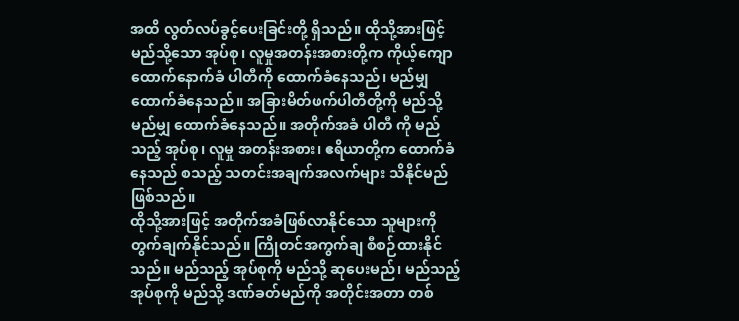အထိ လွတ်လပ်ခွင့်ပေးခြင်းတို့ ရှိသည်။ ထိုသို့အားဖြင့် မည်သို့သော အုပ်စု၊ လူမှုအတန်းအစားတို့က ကိုယ့်ကျောထောက်နောက်ခံ ပါတီကို ထောက်ခံနေသည်၊ မည်မျှ ထောက်ခံနေသည်။ အခြားမိတ်ဖက်ပါတီတို့ကို မည်သို့ မည်မျှ ထောက်ခံနေသည်။ အတိုက်အခံ ပါတီ ကို မည်သည့် အုပ်စု၊ လူမှု အတန်းအစား၊ ဧရိယာတို့က ထောက်ခံနေသည် စသည့် သတင်းအချက်အလက်များ သိနိုင်မည်ဖြစ်သည်။
ထိုသို့အားဖြင့် အတိုက်အခံဖြစ်လာနိုင်သော သူများကို တွက်ချက်နိုင်သည်။ ကြိုတင်အကွက်ချ စီစဉ်ထားနိုင်သည်။ မည်သည့် အုပ်စုကို မည်သို့ ဆုပေးမည်၊ မည်သည့် အုပ်စုကို မည်သို့ ဒဏ်ခတ်မည်ကို အတိုင်းအတာ တစ်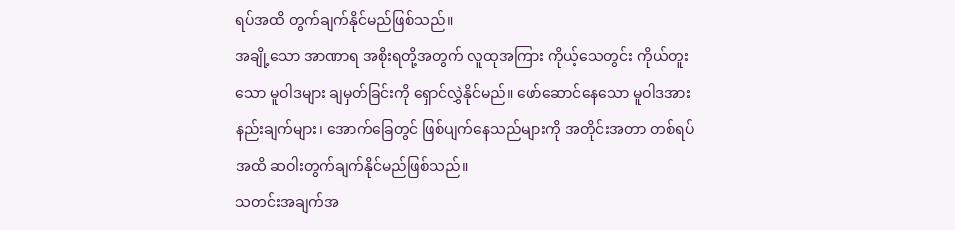ရပ်အထိ တွက်ချက်နိုင်မည်ဖြစ်သည်။
အချို့သော အာဏာရ အစိုးရတို့အတွက် လူထုအကြား ကိုယ့်သေတွင်း ကိုယ်တူးသော မူဝါဒများ ချမှတ်ခြင်းကို ရှောင်လွှဲနိုင်မည်။ ဖော်ဆောင်နေသော မူဝါဒအားနည်းချက်များ၊ အောက်ခြေတွင် ဖြစ်ပျက်နေသည်များကို အတိုင်းအတာ တစ်ရပ်အထိ ဆဝါးတွက်ချက်နိုင်မည်ဖြစ်သည်။
သတင်းအချက်အ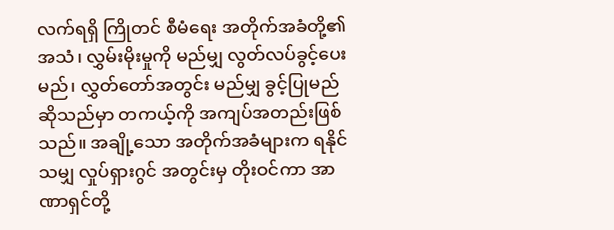လက်ရရှိ ကြိုတင် စီမံရေး အတိုက်အခံတို့၏ အသံ၊ လွှမ်းမိုးမှုကို မည်မျှ လွတ်လပ်ခွင့်ပေးမည်၊ လွှတ်တော်အတွင်း မည်မျှ ခွင့်ပြုမည် ဆိုသည်မှာ တကယ့်ကို အကျပ်အတည်းဖြစ်သည်။ အချို့သော အတိုက်အခံများက ရနိုင်သမျှ လှုပ်ရှားဂွင် အတွင်းမှ တိုးဝင်ကာ အာဏာရှင်တို့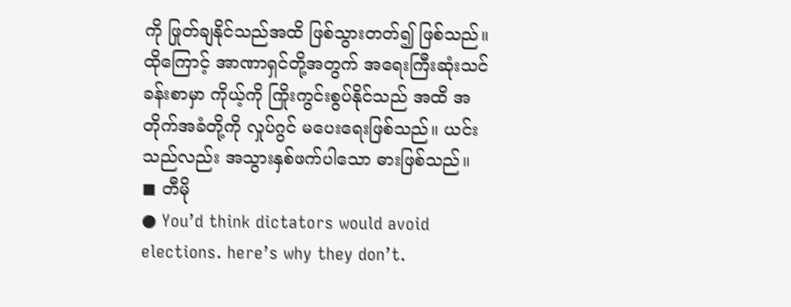ကို ဖြုတ်ချနိုင်သည်အထိ ဖြစ်သွားတတ်၍ ဖြစ်သည်။
ထိုကြောင့် အာဏာရှင်တို့အတွက် အရေးကြီးဆုံးသင်ခန်းစာမှာ ကိုယ့်ကို ကြိုးကွင်းစွပ်နိုင်သည် အထိ အတိုက်အခံတို့ကို လှုပ်ဂွင် မပေးရေးဖြစ်သည်။ ယင်းသည်လည်း အသွားနှစ်ဖက်ပါသော ဓားဖြစ်သည်။
◼ တီမို
● You’d think dictators would avoid elections. here’s why they don’t.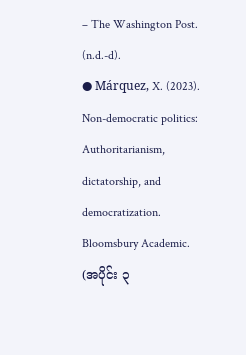– The Washington Post. (n.d.-d).
● Márquez, X. (2023). Non-democratic politics: Authoritarianism, dictatorship, and democratization. Bloomsbury Academic.
(အပိုင်း ၃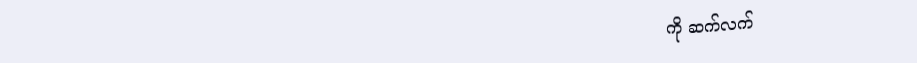ကို ဆက်လက်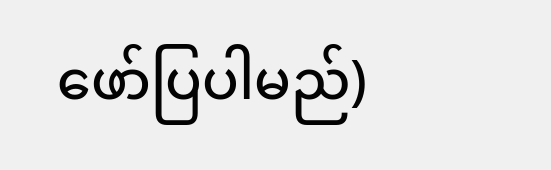ဖော်ပြပါမည်)